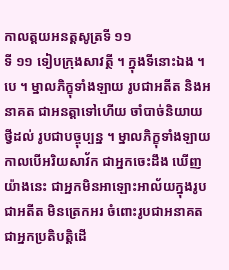កាលត្តយអនត្តសូត្រទី ១១
ទី ១១ ទៀបក្រុងសាវត្ថី ។ ក្នុងទីនោះឯង ។ បេ ។ ម្នាលភិក្ខុទាំងឡាយ រូបជាអតីត និងអនាគត ជាអនត្តាទៅហើយ ចាំបាច់និយាយថ្វីដល់ រូបជាបច្ចុប្បន្ន ។ ម្នាលភិក្ខុទាំងឡាយ កាលបើអរិយសាវ័ក ជាអ្នកចេះដឹង ឃើញយ៉ាងនេះ ជាអ្នកមិនអាឡោះអាល័យក្នុងរូបជាអតីត មិនត្រេកអរ ចំពោះរូបជាអនាគត ជាអ្នកប្រតិបត្តិដើ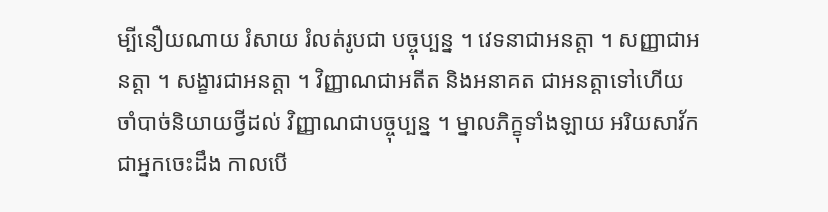ម្បីនឿយណាយ រំសាយ រំលត់រូបជា បច្ចុប្បន្ន ។ វេទនាជាអនត្តា ។ សញ្ញាជាអនត្តា ។ សង្ខារជាអនត្តា ។ វិញ្ញាណជាអតីត និងអនាគត ជាអនត្តាទៅហើយ ចាំបាច់និយាយថ្វីដល់ វិញ្ញាណជាបច្ចុប្បន្ន ។ ម្នាលភិក្ខុទាំងឡាយ អរិយសាវ័ក ជាអ្នកចេះដឹង កាលបើ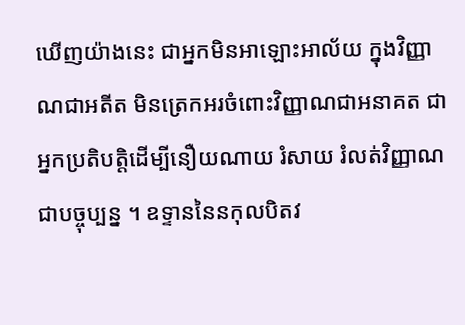ឃើញយ៉ាងនេះ ជាអ្នកមិនអាឡោះអាល័យ ក្នុងវិញ្ញាណជាអតីត មិនត្រេកអរចំពោះវិញ្ញាណជាអនាគត ជាអ្នកប្រតិបត្តិដើម្បីនឿយណាយ រំសាយ រំលត់វិញ្ញាណ ជាបច្ចុប្បន្ន ។ ឧទ្ទាននៃនកុលបិតវ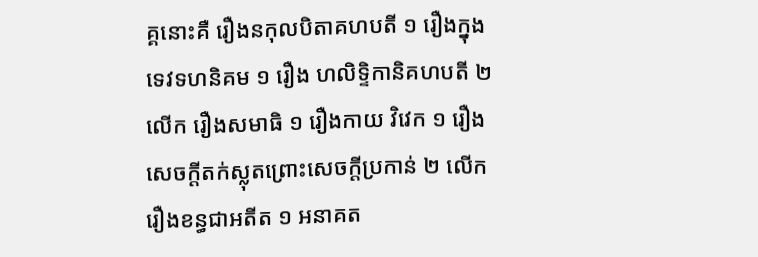គ្គនោះគឺ រឿងនកុលបិតាគហបតី ១ រឿងក្នុងទេវទហនិគម ១ រឿង ហលិទ្ទិកានិគហបតី ២ លើក រឿងសមាធិ ១ រឿងកាយ វិវេក ១ រឿងសេចក្តីតក់ស្លុតព្រោះសេចក្តីប្រកាន់ ២ លើក រឿងខន្ធជាអតីត ១ អនាគត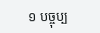១ បច្ចុប្ប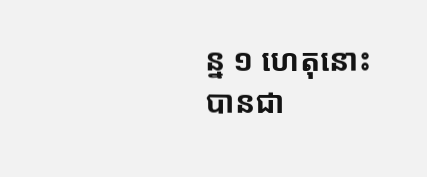ន្ន ១ ហេតុនោះ បានជា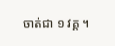ចាត់ជា ១ វគ្គ ។